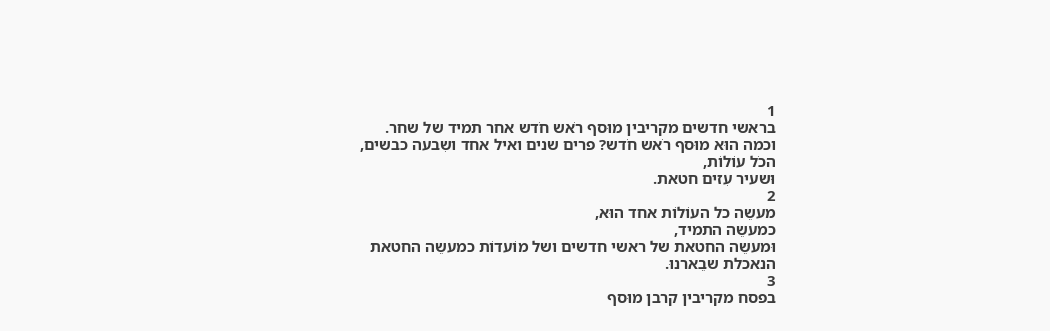1
בראשי חדשים מקריבין מוּסף רֹאש חֹדש אחר תמיד של שחר.
וכמה הוּא מוּסף רֹאש חֹדש? פרים שנים ואיל אחד ושִבעה כבשים,
הכֹל עוֹלוֹת,
וּשעיר עִזים חטאת.
2
מעשֵה כל העוֹלוֹת אחד הוּא,
כמעשֵה התמיד,
וּמעשֵה החטאת של ראשי חדשים ושל מוֹעדוֹת כמעשֵה החטאת הנאכלת שבֵארנוּ.
3
בפסח מקריבין קרבן מוּסף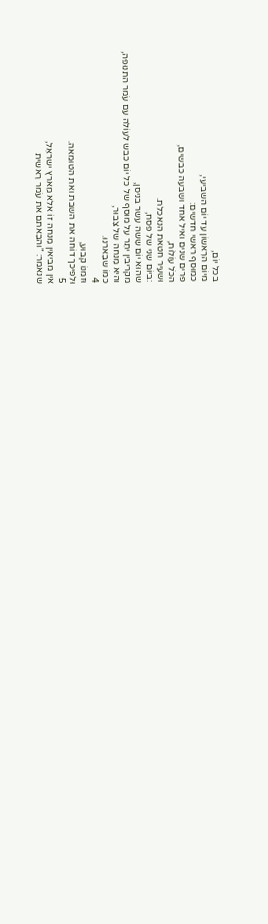בכל יוֹם,
מיוֹם הרִאשוֹן עד יוֹם השביעי,
כמוּסף ראשי חדשים:
פרים שנים ואיל אחד ושִבעה כבשים,
הכֹל עוֹלוֹת,
וּשעיר חטאת הנאכלת.
:ביוֹם שֵני של פסח,
שהוּא יוֹם שִשה עשר בניסן,
מקריבין יתֵר על מוּסף של כל יוֹם כבש לעוֹלה עִם עֹמר התנוּפה,
והיא מִנחה של צִבוּר,
כמוֹ שבֵארנוּ.
4
וּזמנוֹ קבוּע,
וּלפיכך דוֹחה את השבת ואת הטוּמאה.
5
אין מביאין מִנחה זוֹ אלא מֵארץ ישראֵל,
שנאמר: "והבֵאתם את עֹמר רֵאשית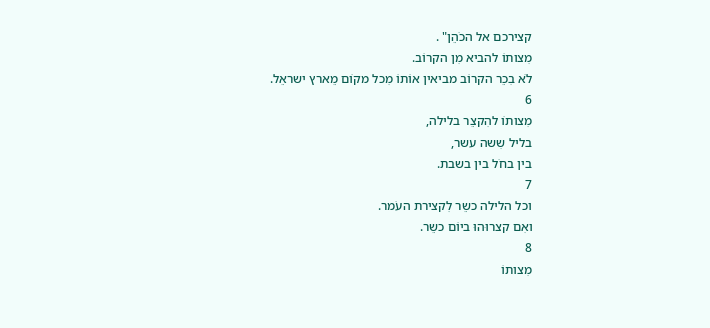קצירכם אל הכֹהֵן" .
מִצותוֹ להביא מִן הקרוֹב.
לֹא בִכֵר הקרוֹב מביאין אוֹתוֹ מִכל מקוֹם מֵארץ ישראֵל.
6
מִצותוֹ להִקצֵר בלילה,
בליל שִשה עשר,
בין בחֹל בין בשבת.
7
וכל הלילה כשֵר לִקצירת העֹמר.
ואִם קצרוּהוּ ביוֹם כשֵר.
8
מִצותוֹ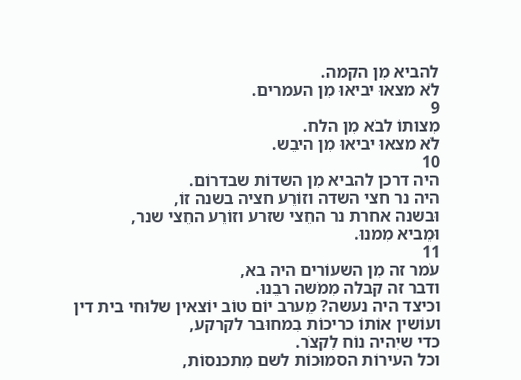להביא מִן הקמה.
לֹא מצאוּ יביאוּ מִן העמרים.
9
מִצותוֹ לבֹא מִן הלח.
לֹא מצאוּ יביאוּ מִן היבֵש.
10
היה דרכן להביא מִן השדוֹת שבדרוֹם.
היה נר חצי השדה וזוֹרֵע חציה בשנה זוֹ,
וּבשנה אחרת נר החֵצי שזרע וזוֹרֵע החֵצי שנר,
וּמֵביא מִמנוּ.
11
עֹמר זה מִן השעוֹרים היה בא,
ודבר זה קבלה מִמֹשה רבֵנוּ.
וכיצד היה נעשה? מֵערב יוֹם טוֹב יוֹצאין שלוּחי בית דין ועוֹשין אוֹתוֹ כריכוֹת בִמחוּבר לקרקע,
כדי שיִהיה נוֹח לִקצֹר.
וכל העירוֹת הסמוּכוֹת לשם מִתכנסוֹת,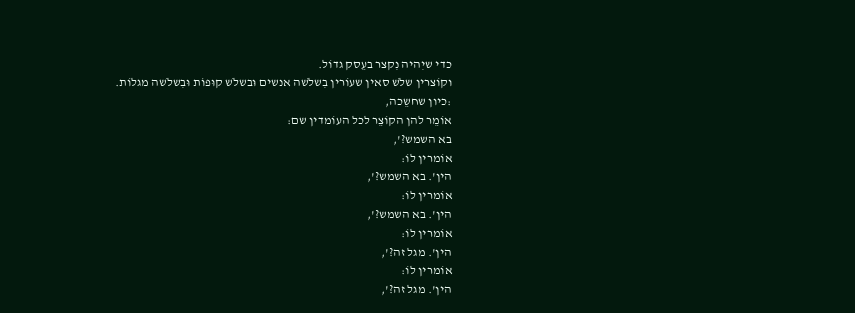כדי שיִהיה נִקצר בעֵסק גדוֹל.
וקוֹצרין שלֹש סאין שעוֹרין בִשלֹשה אנשים וּבשלֹש קוּפוֹת וּבִשלֹשה מגלוֹת.
:כיון שחשֵכה,
אוֹמֵר להן הקוֹצֵר לכל העוֹמדין שם:
בא השמש?',
אוֹמרין לוֹ:
הין'. בא השמש?',
אוֹמרין לוֹ:
הין'. בא השמש?',
אוֹמרין לוֹ:
הין'. מגל זה?',
אוֹמרין לוֹ:
הין'. מגל זה?',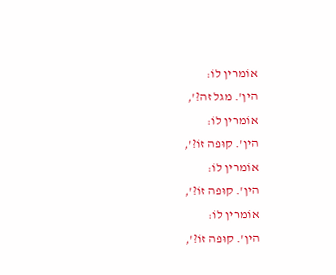אוֹמרין לוֹ:
הין'. מגל זה?',
אוֹמרין לוֹ:
הין'. קוּפה זוֹ?',
אוֹמרין לוֹ:
הין'. קוּפה זוֹ?',
אוֹמרין לוֹ:
הין'. קוּפה זוֹ?',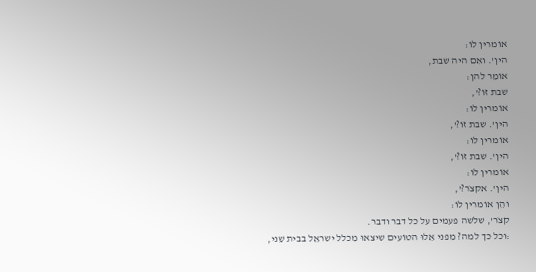אוֹמרין לוֹ:
הין'. ואִם היה שבת,
אוֹמֵר להן:
שבת זוֹ?',
אוֹמרין לוֹ:
הין'. שבת זוֹ?',
אוֹמרין לוֹ:
הין'. שבת זוֹ?',
אוֹמרין לוֹ:
הין'. אקצֹר?',
והֵן אוֹמרין לוֹ:
קצֹר', שלֹשה פעמים על כל דבר ודבר.
:וכל כך למה? מִפני אֵלוּ הטוֹעים שיצאוּ מִכלל ישראֵל בבית שֵני,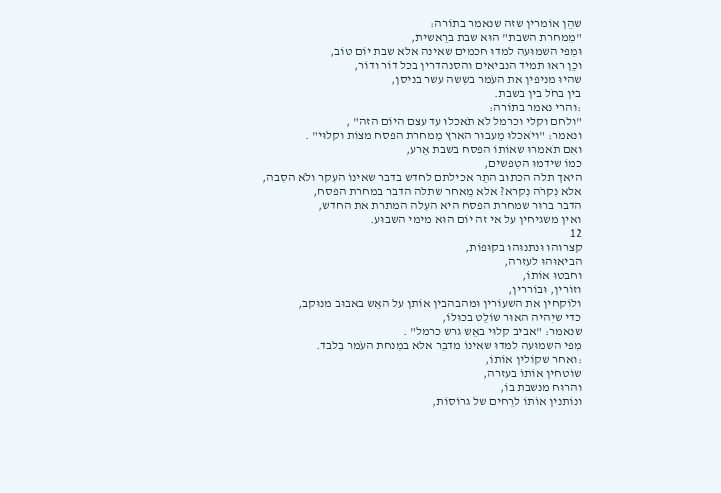שהֵן אוֹמרין שזה שנאמר בתוֹרה:
"מִמחרת השבת" הוּא שבת ברֵאשית,
וּמִפי השמוּעה למדוּ חכמים שאינה אלא שבת יוֹם טוֹב,
וכֵן ראוּ תמיד הנביאים והסנהדרין בכל דוֹר ודוֹר,
שהיוּ מניפין את העֹמר בשִשה עשר בניסן,
בין בחֹל בין בשבת.
:והרי נאמר בתוֹרה:
"ולחם וקלי וכרמל לֹא תֹאכלוּ עד עצם היוֹם הזה" ,
ונאמר: "ויֹאכלוּ מֵעבוּר הארץ מִמחרת הפסח מצוֹת וקלוּי" .
ואִם תֹאמרוּ שאוֹתוֹ הפסח בשבת אֵרע,
כמוֹ שידמוּ הטִפשים,
היאך תלה הכתוּב התֵר אכילתם לחדש בדבר שאינוֹ העִקר ולֹא הסִבה,
אלא נִקרֹה נִקרא? אלא מֵאחר שתלה הדבר במחרת הפסח,
הדבר ברוּר שמחרת הפסח היא העִלה המתרת את החדש,
ואין משגיחין על אי זה יוֹם הוּא מימי השבוּע.
12
קצרוּהוּ וּנתנוּהוּ בקוּפוֹת,
הביאוּהוּ לעזרה,
וחבטוּ אוֹתוֹ,
וזוֹרין, וּבוֹררין,
ולוֹקחין את השעוֹרין וּמהבהבין אוֹתן על האֵש באבוּב מנוּקב,
כדי שיִהיה האוּר שוֹלֵט בכוּלוֹ,
שנאמר: "אביב קלוּי באֵש גרש כרמל" .
מִפי השמוּעה למדוּ שאינוֹ מדבֵר אלא במִנחת העֹמר בִלבד.
:ואחר שקוֹלין אוֹתוֹ,
שוֹטחין אוֹתוֹ בעזרה,
והרוּח מנשבת בוֹ,
ונוֹתנין אוֹתוֹ לרֵחים של גרוֹסוֹת,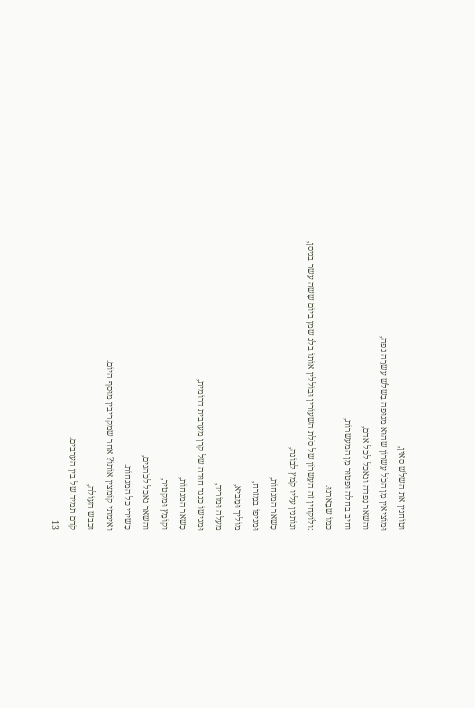וטוֹחנין את השלֹש סאין,
וּמוֹציאין מִן הכֹל עִשרוֹן שהוּא מנוּפה בִשלֹש עשרֵה נפה,
והשאר נִפדה ונאכל לכל אדם,
וחיב בחלה וּפטוּר מִן המעשרוֹת,
כמוֹ שבֵארנוּ.
:ולוֹקחין זה העִשרוֹן של סֹלת השעוֹרין וּבוֹללין אוֹתוֹ בלֹג שמן ביוֹם שִשה עשר בניסן,
ונוֹתנין עליו קֹמץ לבוֹנה,
כִשאר המנחוֹת,
וּמניפוֹ במִזרח,
מוֹליך וּמֵביא,
מעלה וּמוֹריד,
וּמגישוֹ כנגד חוּדה של קרן מערבית דרוֹמית,
כִשאר המנחוֹת,
וקוֹמֵץ וּמקטיר,
והשאר נאכל לכֹהנים,
כִשירי כל המנחוֹת.
ואימתי קוֹמצין אוֹתוֹ? אחר שמקריבין מוּסף היוֹם.
וכבש העוֹלה,
קֹדם תמיד של בין הערבים.
13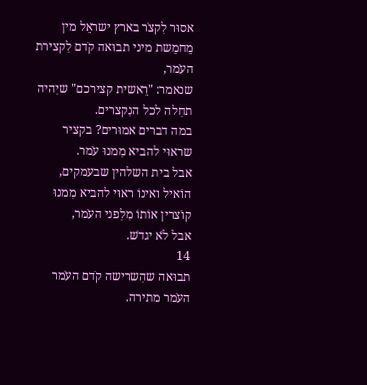אסוּר לִקצֹר בארץ ישראֵל מין מֵחמֵשת מיני תבוּאה קֹדם לִקצירת העֹמר,
שנאמר: "רֵאשית קצירכם" שיִהיה תחִלה לכל הנִקצרים.
במה דברים אמוּרים? בקציר שראוּי להביא מִמנוּ עֹמר.
אבל בית השלהין שבעמקים,
הוֹאיל ואינוֹ ראוּי להביא מִמנוּ קוֹצרין אוֹתוֹ מִלִפני העֹמר,
אבל לֹא יגדֹש.
14
תבוּאה שהִשרישה קֹדם העֹמר העֹמר מתירה.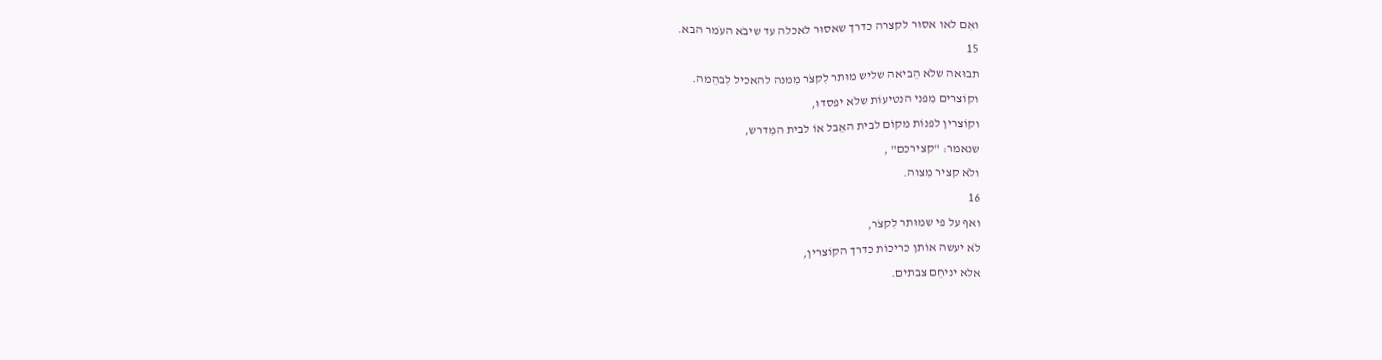ואִם לאו אסוּר לקצרה כדרך שאסוּר לאכלה עד שיבֹא העֹמר הבא.
15
תבוּאה שלֹא הֵביאה שליש מוּתר לִקצֹר מִמנה להאכיל לִבהֵמה.
וקוֹצרים מִפני הנטיעוֹת שלֹא יפסדוּ,
וקוֹצרין לפנוֹת מקוֹם לבית האֵבל אוֹ לבית המִדרש,
שנאמר: "קצירכם" ,
ולֹא קציר מִצוה.
16
ואף על פי שמוּתר לִקצֹר,
לֹא יעשה אוֹתן כריכוֹת כדרך הקוֹצרין,
אלא יניחֵם צבתים.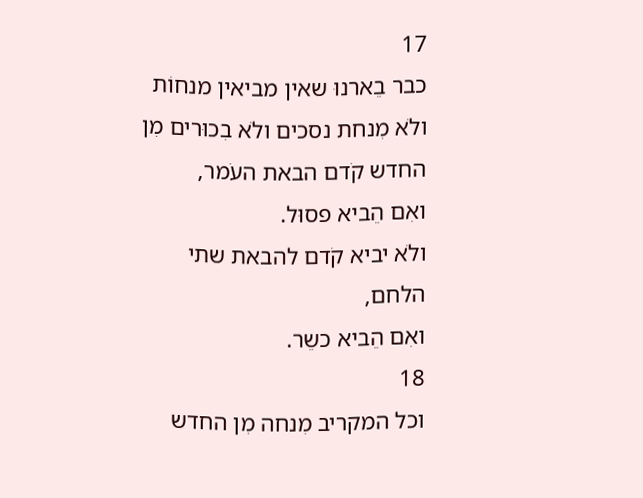17
כבר בֵארנוּ שאין מביאין מנחוֹת ולֹא מִנחת נסכים ולֹא בִכוּרים מִן החדש קֹדם הבאת העֹמר,
ואִם הֵביא פסוּל.
ולֹא יביא קֹדם להבאת שתי הלחם,
ואִם הֵביא כשֵר.
18
וכל המקריב מִנחה מִן החדש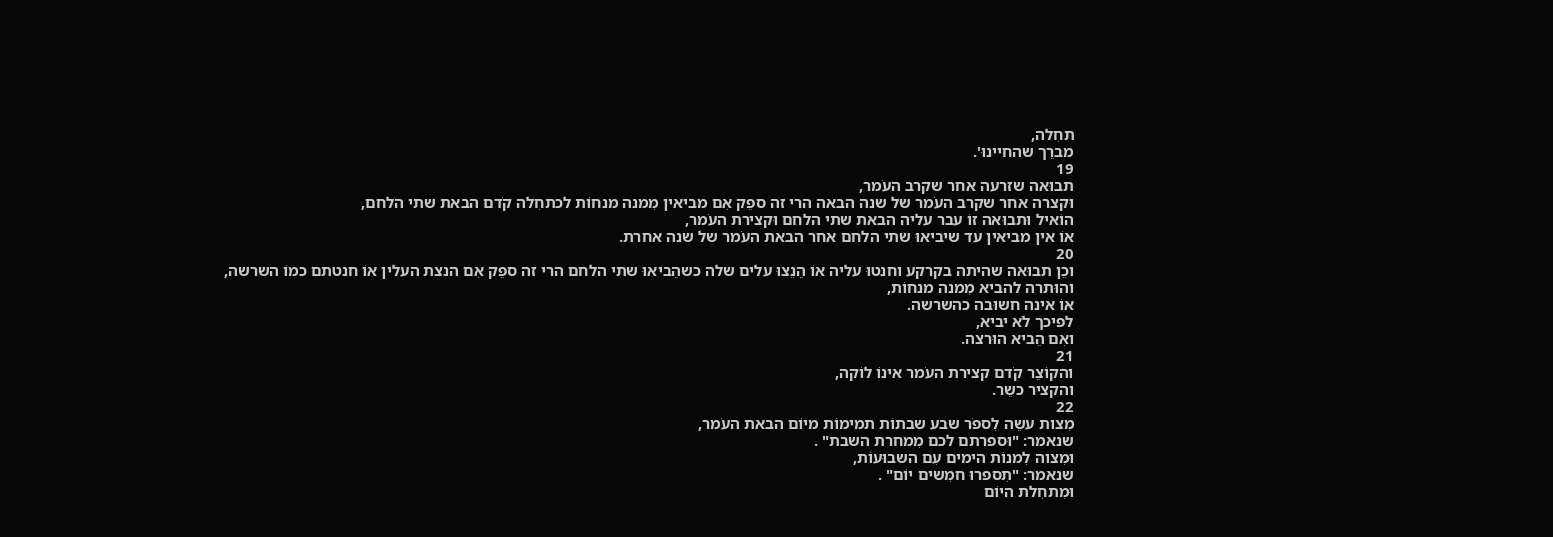תחִלה,
מברֵך שהחיינוּ'.
19
תבוּאה שזרעה אחר שקרב העֹמר,
וּקצרה אחר שקרב העֹמר של שנה הבאה הרי זה ספֵק אִם מביאין מִמנה מנחוֹת לכתחִלה קֹדם הבאת שתי הלחם,
הוֹאיל וּתבוּאה זוֹ עבר עליה הבאת שתי הלחם וּקצירת העֹמר,
אוֹ אין מביאין עד שיביאוּ שתי הלחם אחר הבאת העֹמר של שנה אחרת.
20
וכֵן תבוּאה שהיתה בקרקע וחנטוּ עליה אוֹ הֵנֵצוּ עלים שלה כשהֵביאוּ שתי הלחם הרי זה ספֵק אִם הנצת העלין אוֹ חנטתם כמוֹ השרשה,
והוּתרה להביא מִמנה מנחוֹת,
אוֹ אינה חשוּבה כהשרשה.
לפיכך לֹא יביא,
ואִם הֵביא הוּרצה.
21
והקוֹצֵר קֹדם קצירת העֹמר אינוֹ לוֹקה,
והקציר כשֵר.
22
מִצות עשֵה לִספֹר שבע שבתוֹת תמימוֹת מיוֹם הבאת העֹמר,
שנאמר: "וּספרתם לכם מִמחרת השבת" .
וּמִצוה לִמנוֹת הימים עִם השבוּעוֹת,
שנאמר: "תִספרוּ חמִשים יוֹם" .
וּמִתחִלת היוֹם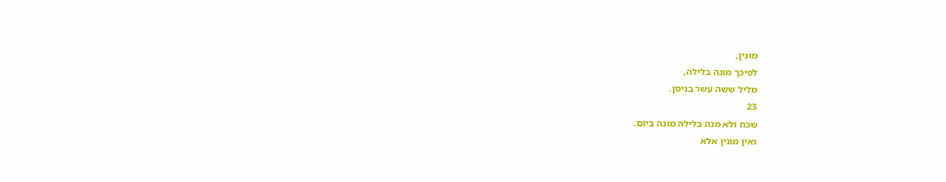מוֹנין,
לפיכך מוֹנה בלילה,
מִליל שִשה עשר בניסן.
23
שכח ולֹא מנה בלילה מוֹנה ביוֹם.
ואין מוֹנין אלא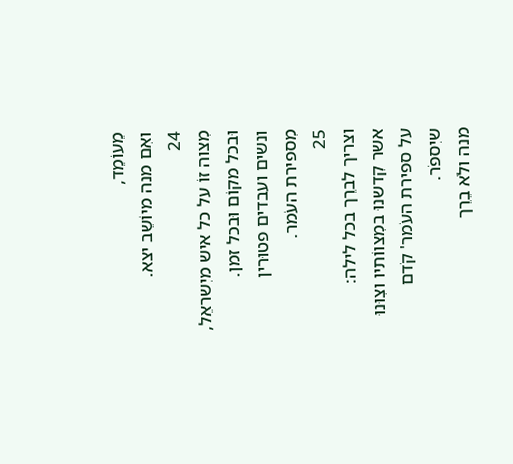מֵעוֹמֵד,
ואִם מנה מיוֹשֵב יצא.
24
מִצוה זוֹ על כל איש מיִשראֵל,
וּבכל מקוֹם וּבכל זמן.
ונשים ועבדים פטוּרין מִספירת העֹמר.
25
וצריך לברֵך בכל לילה:
אשר קִדשנוּ במִצווֹתיו וצִוּנוּ על ספירת העֹמר' קֹדם שיִספֹר.
מנה ולֹא בֵרֵך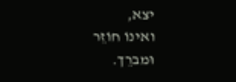יצא,
ואינוֹ חוֹזֵר וּמברֵך.